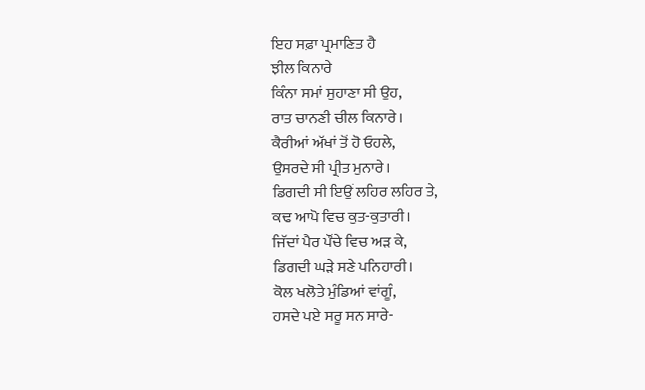ਇਹ ਸਫ਼ਾ ਪ੍ਰਮਾਣਿਤ ਹੈ
ਝੀਲ ਕਿਨਾਰੇ
ਕਿੰਨਾ ਸਮਾਂ ਸੁਹਾਣਾ ਸੀ ਉਹ,
ਰਾਤ ਚਾਨਣੀ ਚੀਲ ਕਿਨਾਰੇ।
ਕੈਰੀਆਂ ਅੱਖਾਂ ਤੋਂ ਹੋ ਓਹਲੇ,
ਉਸਰਦੇ ਸੀ ਪ੍ਰੀਤ ਮੁਨਾਰੇ।
ਡਿਗਦੀ ਸੀ ਇਉਂ ਲਹਿਰ ਲਹਿਰ ਤੇ,
ਕਢ ਆਪੋ ਵਿਚ ਕੁਤ-ਕੁਤਾਰੀ।
ਜਿੱਦਾਂ ਪੈਰ ਪੌਂਚੇ ਵਿਚ ਅੜ ਕੇ,
ਡਿਗਦੀ ਘੜੇ ਸਣੇ ਪਨਿਹਾਰੀ।
ਕੋਲ ਖਲੋਤੇ ਮੁੰਡਿਆਂ ਵਾਂਗੂੰ,
ਹਸਦੇ ਪਏ ਸਰੂ ਸਨ ਸਾਰੇ-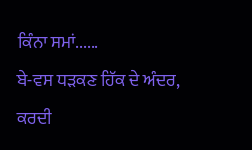ਕਿੰਨਾ ਸਮਾਂ......
ਬੇ-ਵਸ ਧੜਕਣ ਹਿੱਕ ਦੇ ਅੰਦਰ,
ਕਰਦੀ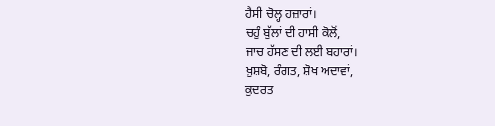ਹੈਸੀ ਚੋਲ੍ਹ ਹਜ਼ਾਰਾਂ।
ਚਹੁੰ ਬੁੱਲਾਂ ਦੀ ਹਾਸੀ ਕੋਲੋਂ,
ਜਾਚ ਹੱਸਣ ਦੀ ਲਈ ਬਹਾਰਾਂ।
ਖ਼ੁਸ਼ਬੋ, ਰੰਗਤ, ਸ਼ੋਖ ਅਦਾਵਾਂ,
ਕੁਦਰਤ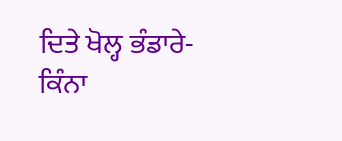ਦਿਤੇ ਖੋਲ੍ਹ ਭੰਡਾਰੇ-
ਕਿੰਨਾ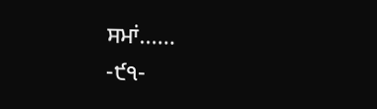ਸਮਾਂ......
-੯੧-